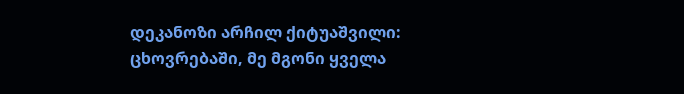დეკანოზი არჩილ ქიტუაშვილი: ცხოვრებაში, მე მგონი ყველა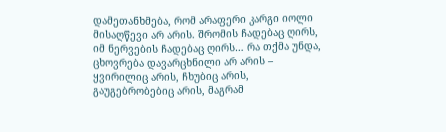დამეთანხმება, რომ არაფერი კარგი იოლი მისაღწევი არ არის. შრომის ჩადებაც ღირს, იმ ნერვების ჩადებაც ღირს… რა თქმა უნდა, ცხოვრება დავარცხნილი არ არის – ყვირილიც არის, ჩხუბიც არის, გაუგებრობებიც არის, მაგრამ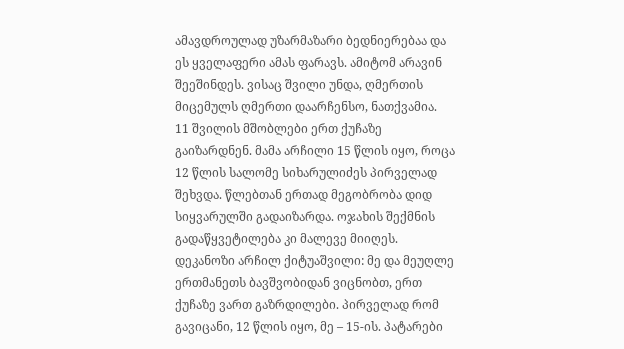ამავდროულად უზარმაზარი ბედნიერებაა და ეს ყველაფერი ამას ფარავს. ამიტომ არავინ შეეშინდეს. ვისაც შვილი უნდა, ღმერთის მიცემულს ღმერთი დაარჩენსო, ნათქვამია.
11 შვილის მშობლები ერთ ქუჩაზე გაიზარდნენ. მამა არჩილი 15 წლის იყო, როცა 12 წლის სალომე სიხარულიძეს პირველად შეხვდა. წლებთან ერთად მეგობრობა დიდ სიყვარულში გადაიზარდა. ოჯახის შექმნის გადაწყვეტილება კი მალევე მიიღეს.
დეკანოზი არჩილ ქიტუაშვილი: მე და მეუღლე ერთმანეთს ბავშვობიდან ვიცნობთ, ერთ ქუჩაზე ვართ გაზრდილები. პირველად რომ გავიცანი, 12 წლის იყო, მე – 15-ის. პატარები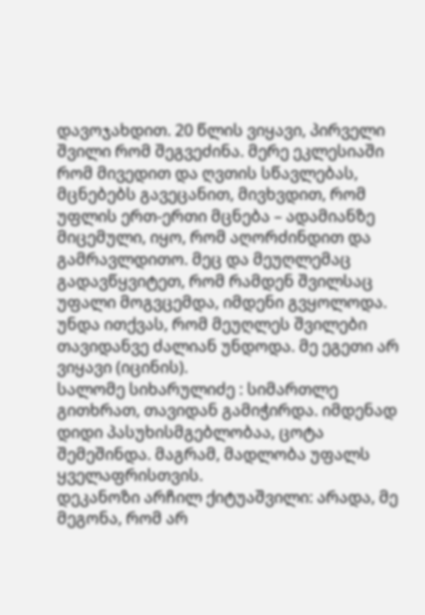დავოჯახდით. 20 წლის ვიყავი, პირველი შვილი რომ შეგვეძინა. მერე ეკლესიაში რომ მივედით და ღვთის სწავლებას, მცნებებს გავეცანით, მივხვდით, რომ უფლის ერთ-ერთი მცნება – ადამიანზე მიცემული, იყო, რომ აღორძინდით და გამრავლდითო. მეც და მეუღლემაც გადავწყვიტეთ, რომ რამდენ შვილსაც უფალი მოგვცემდა, იმდენი გვყოლოდა. უნდა ითქვას, რომ მეუღლეს შვილები თავიდანვე ძალიან უნდოდა. მე ეგეთი არ ვიყავი (იცინის).
სალომე სიხარულიძე : სიმართლე გითხრათ, თავიდან გამიჭირდა. იმდენად დიდი პასუხისმგებლობაა, ცოტა შემეშინდა. მაგრამ, მადლობა უფალს ყველაფრისთვის.
დეკანოზი არჩილ ქიტუაშვილი: არადა, მე მეგონა, რომ არ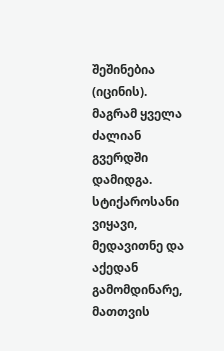შეშინებია (იცინის). მაგრამ ყველა ძალიან გვერდში დამიდგა. სტიქაროსანი ვიყავი, მედავითნე და აქედან გამომდინარე, მათთვის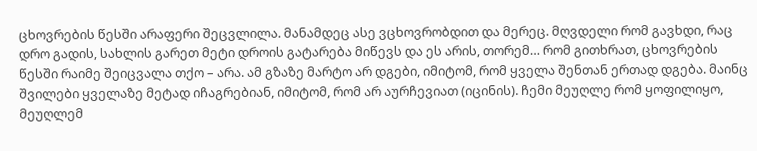ცხოვრების წესში არაფერი შეცვლილა. მანამდეც ასე ვცხოვრობდით და მერეც. მღვდელი რომ გავხდი, რაც დრო გადის, სახლის გარეთ მეტი დროის გატარება მიწევს და ეს არის, თორემ… რომ გითხრათ, ცხოვრების წესში რაიმე შეიცვალა თქო – არა. ამ გზაზე მარტო არ დგები, იმიტომ, რომ ყველა შენთან ერთად დგება. მაინც შვილები ყველაზე მეტად იჩაგრებიან, იმიტომ, რომ არ აურჩევიათ (იცინის). ჩემი მეუღლე რომ ყოფილიყო, მეუღლემ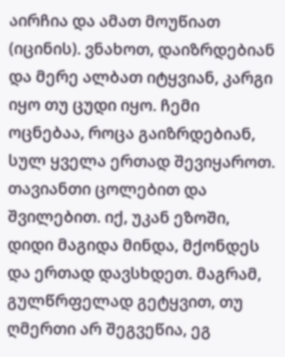აირჩია და ამათ მოუწიათ (იცინის). ვნახოთ, დაიზრდებიან და მერე ალბათ იტყვიან, კარგი იყო თუ ცუდი იყო. ჩემი ოცნებაა, როცა გაიზრდებიან, სულ ყველა ერთად შევიყაროთ. თავიანთი ცოლებით და შვილებით. იქ, უკან ეზოში, დიდი მაგიდა მინდა, მქონდეს და ერთად დავსხდეთ. მაგრამ, გულწრფელად გეტყვით, თუ ღმერთი არ შეგვეწია, ეგ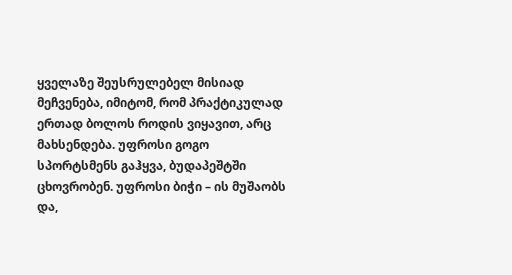ყველაზე შეუსრულებელ მისიად მეჩვენება, იმიტომ, რომ პრაქტიკულად ერთად ბოლოს როდის ვიყავით, არც მახსენდება. უფროსი გოგო სპორტსმენს გაჰყვა, ბუდაპეშტში ცხოვრობენ. უფროსი ბიჭი – ის მუშაობს და,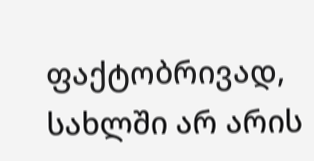ფაქტობრივად, სახლში არ არის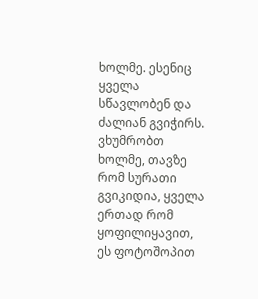ხოლმე. ესენიც ყველა სწავლობენ და ძალიან გვიჭირს. ვხუმრობთ ხოლმე, თავზე რომ სურათი გვიკიდია, ყველა ერთად რომ ყოფილიყავით, ეს ფოტოშოპით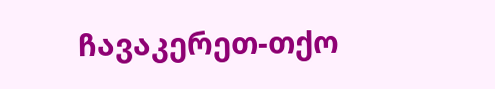ჩავაკერეთ-თქო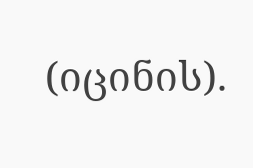(იცინის).